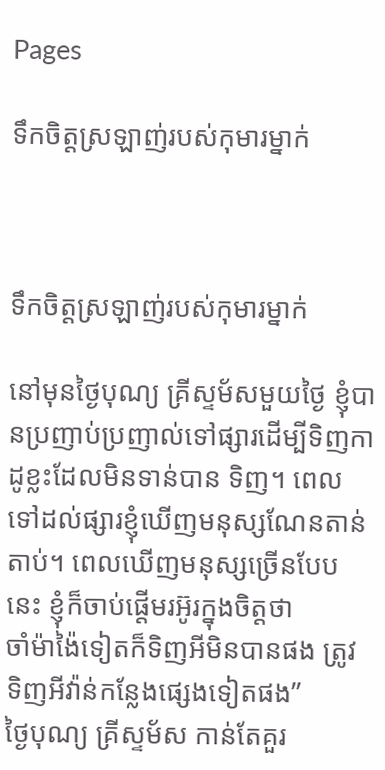Pages

ទឹកចិត្តស្រឡាញ់របស់កុមារម្នាក់



ទឹកចិត្តស្រឡាញ់របស់កុមារម្នាក់

នៅមុនថ្ងៃបុណ្យ គ្រីស្ទម័សមួយថ្ងៃ ខ្ញុំបានប្រញាប់ប្រញាល់ទៅផ្សារដើម្បីទិញកាដូខ្លះដែលមិនទាន់បាន ទិញ។ ពេលទៅដល់ផ្សារខ្ញុំឃើញមនុស្សណែនតាន់តាប់។ ពេលឃើញមនុស្សច្រើនបែបនេះ ខ្ញុំក៏ចាប់ផ្តើមរអ៊ូរក្នុងចិត្តថា
ចាំម៉ាង៉ៃទៀតក៏ទិញអីមិនបានផង ត្រូវទិញអីវ៉ាន់កន្លែងផ្សេងទៀតផង”
ថ្ងៃបុណ្យ គ្រីស្ទម័ស កាន់តែគួរ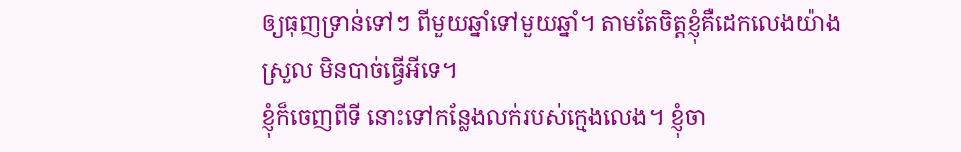ឲ្យធុញទ្រាន់ទៅៗ ពីមួយឆ្នាំទៅមួយឆ្នាំ។ តាមតែចិត្តខ្ញុំគឺដេកលេងយ៉ាងស្រួល មិនបាច់ធ្វើអីទេ។
ខ្ញុំក៏ចេញពីទី នោះទៅកន្លែងលក់របស់ក្មេងលេង។ ខ្ញុំចា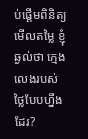ប់ផ្តើមពិនិត្យមើលតម្លៃ ខ្ញុំឆ្ងល់ថា ក្មេងលេងរបស់ថ្លៃបែបហ្នឹងដែរ?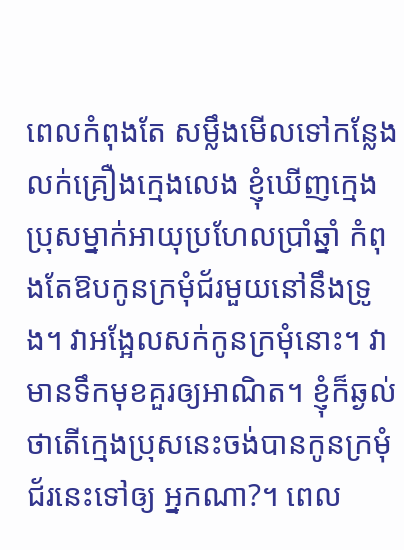ពេលកំពុងតែ សម្លឹងមើលទៅកន្លែងលក់គ្រឿងក្មេងលេង ខ្ញុំឃើញក្មេងប្រុសម្នាក់អាយុប្រហែលប្រាំឆ្នាំ កំពុងតែឱបកូនក្រមុំជ័រមួយនៅនឹងទ្រូង។ វាអង្អែលសក់កូនក្រមុំនោះ។ វាមានទឹកមុខគួរឲ្យអាណិត។ ខ្ញុំក៏ឆ្ងល់ថាតើក្មេងប្រុសនេះចង់បានកូនក្រមុំជ័រនេះទៅឲ្យ អ្នកណា?។ ពេល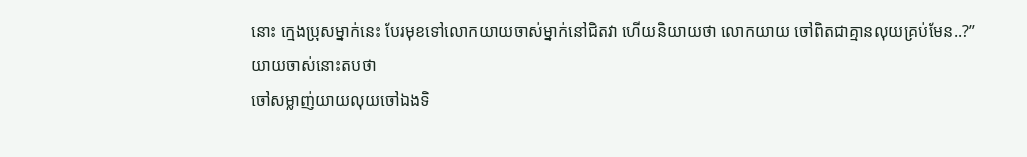នោះ ក្មេងប្រុសម្នាក់នេះ បែរមុខទៅលោកយាយចាស់ម្នាក់នៅជិតវា ហើយនិយាយថា លោកយាយ ចៅពិតជាគ្មានលុយគ្រប់មែន..?”
យាយចាស់នោះតបថា
ចៅសម្លាញ់យាយលុយចៅឯងទិ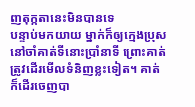ញតុក្កតានេះមិនបានទេ
បន្ទាប់មកយាយ ម្នាក់ក៏ឲ្យក្មេងប្រុសនៅចាំគាត់ទីនោះប្រាំនាទី ព្រោះគាត់ត្រូវដើរមើលទំនិញខ្លះទៀត។ គាត់ក៏ដើរចេញបា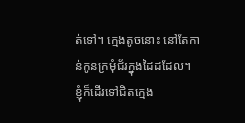ត់ទៅ។ ក្មេងតូចនោះ នៅតែកាន់កូនក្រមុំជ័រក្នុងដៃដដែល។
ខ្ញុំក៏ដើរទៅជិតក្មេង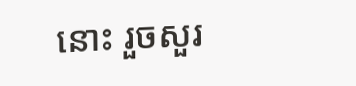នោះ រួចសួរ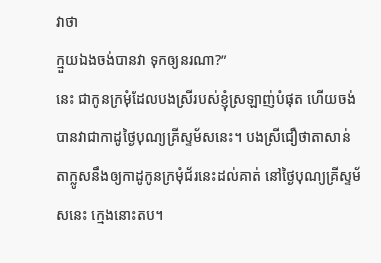វាថា
ក្មួយឯងចង់បានវា ទុកឲ្យនរណា?”
នេះ ជាកូនក្រមុំដែលបងស្រីរបស់ខ្ញុំស្រឡាញ់បំផុត ហើយចង់បានវាជាកាដូថ្ងៃបុណ្យគ្រីស្ទម័សនេះ។ បងស្រីជឿថាតាសាន់តាក្លូសនឹងឲ្យកាដូកូនក្រមុំជ័រនេះដល់គាត់ នៅថ្ងៃបុណ្យគ្រីស្ទម័សនេះ ក្មេងនោះតប។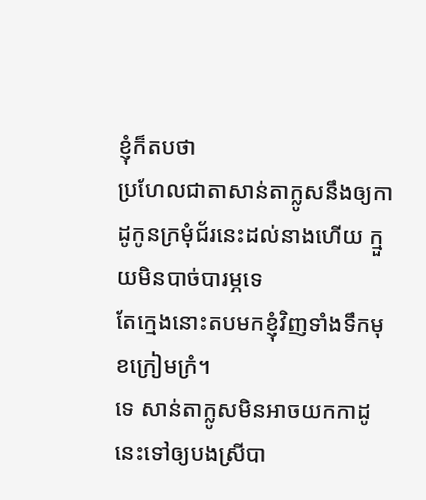ខ្ញុំក៏តបថា
ប្រហែលជាតាសាន់តាក្លូសនឹងឲ្យកាដូកូនក្រមុំជ័រនេះដល់នាងហើយ ក្មួយមិនបាច់បារម្ភទេ
តែក្មេងនោះតបមកខ្ញុំវិញទាំងទឹកមុខក្រៀមក្រំ។
ទេ សាន់តាក្លូសមិនអាចយកកាដូនេះទៅឲ្យបងស្រីបា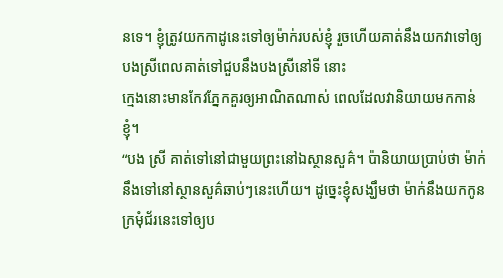នទេ។ ខ្ញុំត្រូវយកកាដូនេះទៅឲ្យម៉ាក់របស់ខ្ញុំ រួចហើយគាត់នឹងយកវាទៅឲ្យបងស្រីពេលគាត់ទៅជួបនឹងបងស្រីនៅទី នោះ
ក្មេងនោះមានកែវភ្នែកគួរឲ្យអាណិតណាស់ ពេលដែលវានិយាយមកកាន់ខ្ញុំ។
“បង ស្រី គាត់ទៅនៅជាមួយព្រះនៅឯស្ថានសួគ៌។ ប៉ានិយាយប្រាប់ថា ម៉ាក់នឹងទៅនៅស្ថានសួគ៌ឆាប់ៗនេះហើយ។ ដូច្នេះខ្ញុំសង្ឃឹមថា ម៉ាក់នឹងយកកូនក្រមុំជ័រនេះទៅឲ្យប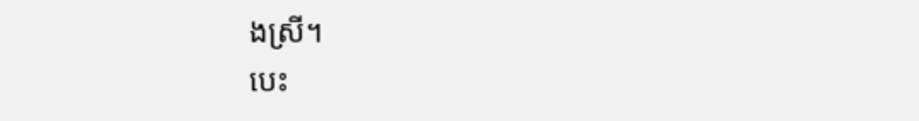ងស្រី។
បេះ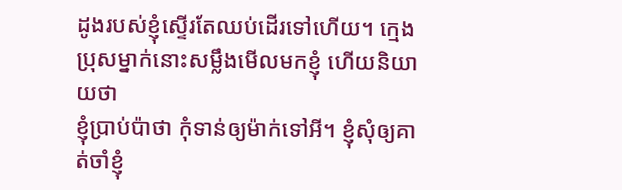ដូងរបស់ខ្ញុំស្ទើរតែឈប់ដើរទៅហើយ។ ក្មេងប្រុសម្នាក់នោះសម្លឹងមើលមកខ្ញុំ ហើយនិយាយថា
ខ្ញុំប្រាប់ប៉ាថា កុំទាន់ឲ្យម៉ាក់ទៅអី។ ខ្ញុំសុំឲ្យគាត់ចាំខ្ញុំ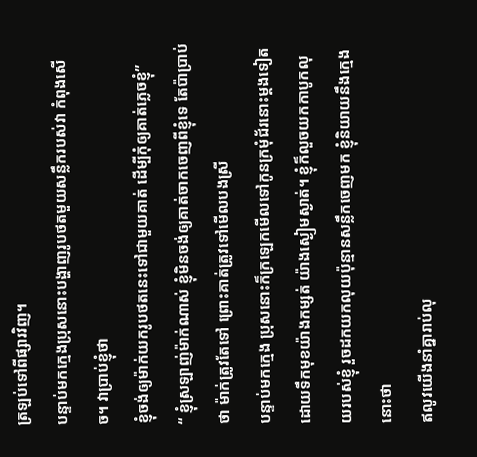ត្រឡប់ទៅពីផ្សារវិញ។
បន្ទាប់មកក្មេងប្រុសនោះបង្ហាញរូបថតមួយសន្លឹករបស់វា កំពុងសើច។ វាប្រាប់ខ្ញុំថា
ខ្ញុំចង់ឲ្យម៉ាក់យករូបថតនេះទៅជាមួយគាត់ ដើម្បីកុំឲ្យគាត់ភ្លេចខ្ញុំ”
“ ខ្ញុំស្រឡាញ់ម៉ាក់ណាស់ ខ្ញុំមិនចង់ឲ្យគាត់ចាកចេញពីខ្ញុំទេ តែប៉ាប្រាប់ថា ម៉ាក់ត្រូវតែទៅ ព្រោះគាត់ត្រូវទៅមើលបងស្រី
បន្ទាប់មកក្មេង ប្រុសនោះក៏ក្រឡេកមើលទៅកូនក្រមុំជ័រនោះម្តងទៀត ដោយទឹកមុខយ៉ាងកម្សត់ យ៉ាងស្ងៀមស្ងាត់។ ខ្ញុំក៏លួចយកកាបូកលុយរបស់ខ្ញុំ រួចដកយកលុយប៉ុន្មានសន្លឹកចេញមក ខ្ញុំនិយាយនឹងក្មេងនោះថា
ឥលូវយើងនាំគ្នារាប់លុ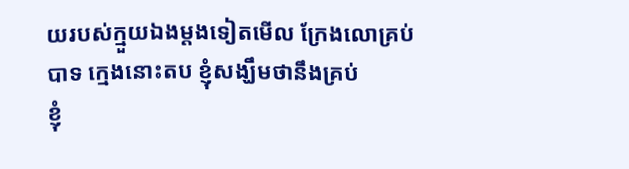យរបស់ក្មួយឯងម្តងទៀតមើល ក្រែងលោគ្រប់
បាទ ក្មេងនោះតប ខ្ញុំសង្ឃឹមថានឹងគ្រប់
ខ្ញុំ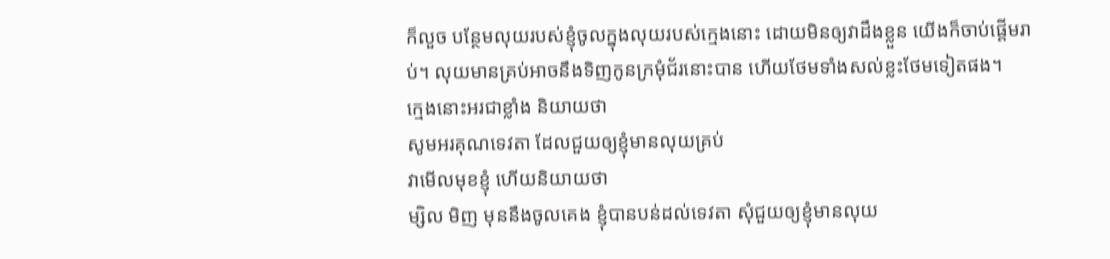ក៏លួច បន្ថែមលុយរបស់ខ្ញុំចូលក្នុងលុយរបស់ក្មេងនោះ ដោយមិនឲ្យវាដឹងខ្លួន យើងក៏ចាប់ផ្តើមរាប់។ លុយមានគ្រប់អាចនឹងទិញកូនក្រមុំជ័រនោះបាន ហើយថែមទាំងសល់ខ្លះថែមទៀតផង។
ក្មេងនោះអរជាខ្លាំង និយាយថា
សូមអរគុណទេវតា ដែលជួយឲ្យខ្ញុំមានលុយគ្រប់
វាមើលមុខខ្ញុំ ហើយនិយាយថា
ម្សិល មិញ មុននឹងចូលគេង ខ្ញុំបានបន់ដល់ទេវតា សុំជួយឲ្យខ្ញុំមានលុយ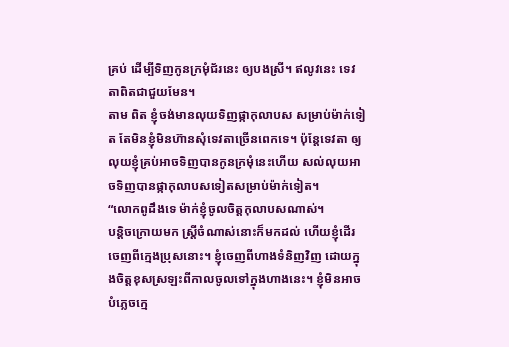គ្រប់ ដើម្បីទិញកូនក្រមុំជ័រនេះ ឲ្យបងស្រី។ ឥលូវនេះ ទេវតាពិតជាជួយមែន។
តាម ពិត ខ្ញុំចង់មានលុយទិញផ្កាកុលាបស សម្រាប់ម៉ាក់ទៀត តែមិនខ្ញុំមិនហ៊ានសុំទេវតាច្រើនពេកទេ។ ប៉ុន្តែទេវតា ឲ្យលុយខ្ញុំគ្រប់អាចទិញបានកូនក្រមុំនេះហើយ សល់លុយអាចទិញបានផ្កាកុលាបសទៀតសម្រាប់ម៉ាក់ទៀត។
“លោកពូដឹងទេ ម៉ាក់ខ្ញុំចូលចិត្តកុលាបសណាស់។
បន្តិចក្រោយមក ស្ត្រីចំណាស់នោះក៏មកដល់ ហើយខ្ញុំដើរចេញពីក្មេងប្រុសនោះ។ ខ្ញុំចេញពីហាងទំនិញវិញ ដោយក្នុងចិត្តខុសស្រឡះពីកាលចូលទៅក្នុងហាងនេះ។ ខ្ញុំមិនអាចបំភ្លេចក្មេ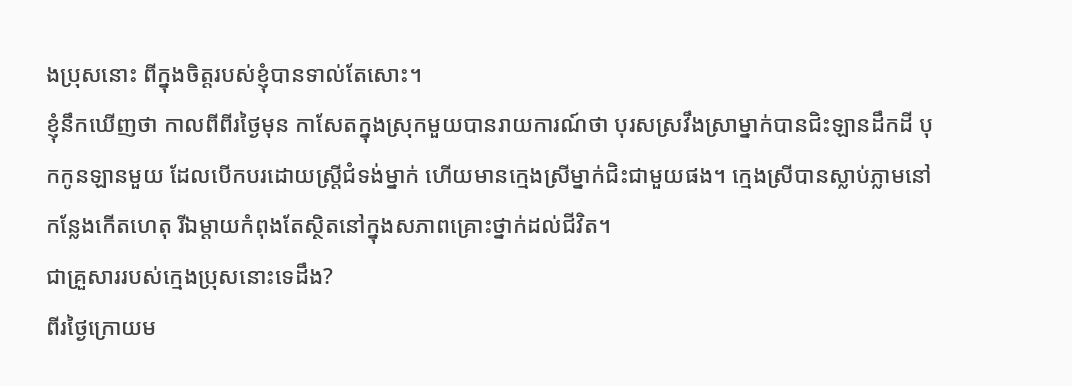ងប្រុសនោះ ពីក្នុងចិត្តរបស់ខ្ញុំបានទាល់តែសោះ។
ខ្ញុំនឹកឃើញថា កាលពីពីរថ្ងៃមុន កាសែតក្នុងស្រុកមួយបានរាយការណ៍ថា បុរសស្រវឹងស្រាម្នាក់បានជិះឡានដឹកដី បុកកូនឡានមួយ ដែលបើកបរដោយស្ត្រីជំទង់ម្នាក់ ហើយមានក្មេងស្រីម្នាក់ជិះជាមួយផង។ ក្មេងស្រីបានស្លាប់ភ្លាមនៅកន្លែងកើតហេតុ រីឯម្តាយកំពុងតែស្ថិតនៅក្នុងសភាពគ្រោះថ្នាក់ដល់ជីវិត។
ជាគ្រួសាររបស់ក្មេងប្រុសនោះទេដឹង?
ពីរថ្ងៃក្រោយម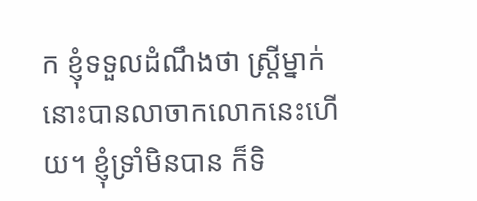ក ខ្ញុំទទួលដំណឹងថា ស្ត្រីម្នាក់នោះបានលាចាកលោកនេះហើយ។ ខ្ញុំទ្រាំមិនបាន ក៏ទិ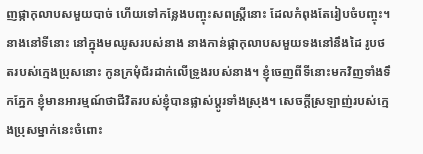ញផ្កាកុលាបសមួយបាច់ ហើយទៅកន្លែងបញ្ចុះសពស្រ្តីនោះ ដែលកំពុងតែរៀបចំបញ្ចុះ។
នាងនៅទីនោះ នៅក្នុងមឈូសរបស់នាង នាងកាន់ផ្កាកុលាបសមួយទងនៅនឹងដៃ រូបថតរបស់ក្មេងប្រុសនោះ កូនក្រមុំជ័រដាក់លើទ្រូងរបស់នាង។ ខ្ញុំចេញពីទីនោះមកវិញទាំងទឹកភ្នែក ខ្ញុំមានអារម្មណ៍ថាជីវិតរបស់ខ្ញុំបានផ្លាស់ប្តូរទាំងស្រុង។ សេចក្តីស្រឡាញ់របស់ក្មេងប្រុសម្នាក់នេះចំពោះ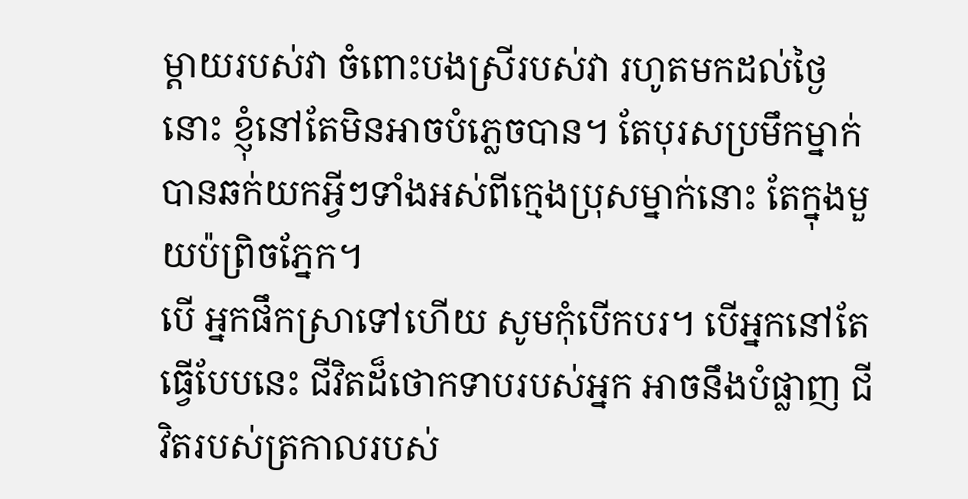ម្តាយរបស់វា ចំពោះបងស្រីរបស់វា រហូតមកដល់ថ្ងៃនោះ ខ្ញុំនៅតែមិនអាចបំភ្លេចបាន។ តែបុរសប្រមឹកម្នាក់ បានឆក់យកអ្វីៗទាំងអស់ពីក្មេងប្រុសម្នាក់នោះ តែក្នុងមួយប៉ព្រិចភ្នែក។
បើ អ្នកផឹកស្រាទៅហើយ សូមកុំបើកបរ។ បើអ្នកនៅតែធ្វើបែបនេះ ជីវិតដ៏ថោកទាបរបស់អ្នក អាចនឹងបំផ្លាញ ជីវិតរបស់ត្រកាលរបស់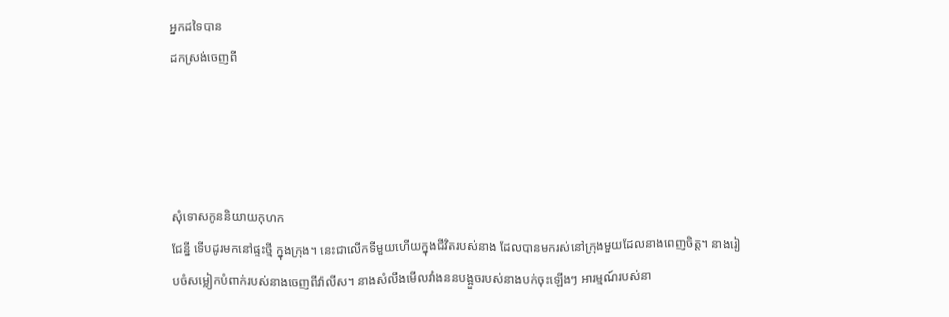អ្នកដទៃបាន
ដកស្រង់ចេញពី




សុំទោសកូននិយាយកុហក
ជែន្នី ទើបដូរមកនៅផ្ទះថ្មី ក្នុងក្រុង។ នេះជាលើកទីមួយហើយក្នុងជីវិតរបស់នាង ដែលបានមករស់នៅក្រុងមួយដែលនាងពេញចិត្ត។ នាងរៀបចំសម្លៀកបំពាក់របស់នាងចេញពីវ៉ាលីស។ នាងសំលឹងមើលវាំងននបង្អួចរបស់នាងបក់ចុះឡើងៗ អារម្មណ៍របស់នា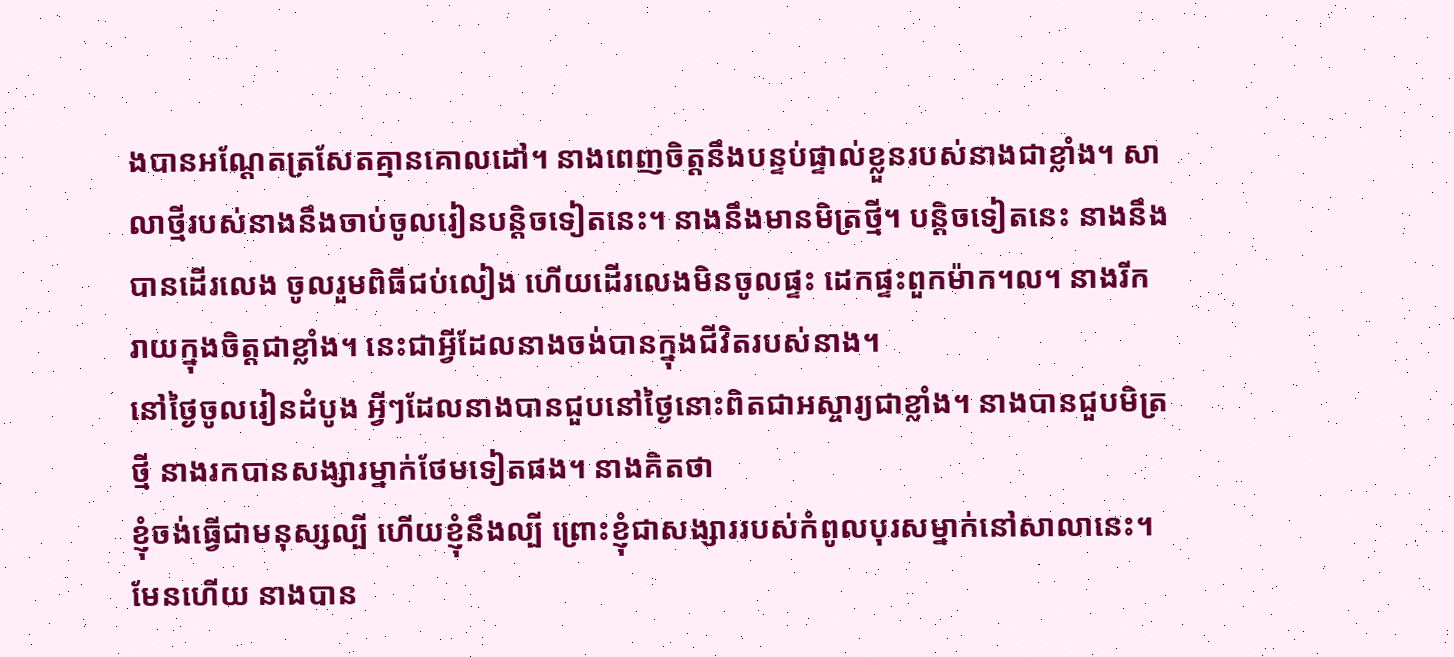ងបានអណ្តែតត្រសែតគ្មានគោលដៅ។ នាងពេញចិត្តនឹងបន្ទប់ផ្ទាល់ខ្លួនរបស់នាងជាខ្លាំង។ សាលាថ្មីរបស់នាងនឹងចាប់ចូលរៀនបន្តិចទៀតនេះ។ នាងនឹងមានមិត្រថ្មី។ បន្តិចទៀតនេះ នាងនឹងបានដើរលេង ចូលរួមពិធីជប់លៀង ហើយដើរលេងមិនចូលផ្ទះ ដេកផ្ទះពួកម៉ាក។ល។ នាងរីករាយក្នុងចិត្តជាខ្លាំង។ នេះជាអ្វីដែលនាងចង់បានក្នុងជីវិតរបស់នាង។
នៅថ្ងៃចូលរៀនដំបូង អ្វីៗដែលនាងបានជួបនៅថ្ងៃនោះពិតជាអស្ចារ្យជាខ្លាំង។ នាងបានជួបមិត្រថ្មី នាងរកបានសង្សារម្នាក់ថែមទៀតផង។ នាងគិតថា
ខ្ញុំចង់ធ្វើជាមនុស្សល្បី ហើយខ្ញុំនឹងល្បី ព្រោះខ្ញុំជាសង្សាររបស់កំពូលបុរសម្នាក់នៅសាលានេះ។
មែនហើយ នាងបាន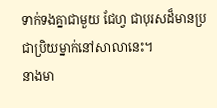ទាក់ទងគ្នាជាមួយ ជែហ្វ ជាបុរសដ៏មានប្រជាប្រិយម្នាក់នៅសាលានេះ។
នាងមា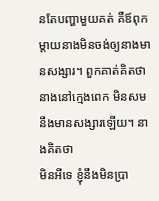នតែបញ្ហាមួយគត់ គឺឪពុកម្តាយនាងមិនចង់ឲ្យនាងមានសង្សារ។ ពួកគាត់គិតថា នាងនៅក្មេងពេក មិនសមនឹងមានសង្សារឡើយ។ នាងគិតថា
មិនអីទេ ខ្ញុំនឹងមិនប្រា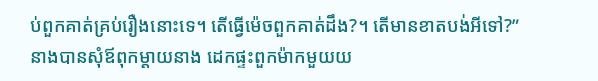ប់ពួកគាត់គ្រប់រឿងនោះទេ។ តើធ្វើម៉េចពួកគាត់ដឹង?។ តើមានខាតបង់អីទៅ?”
នាងបានសុំឪពុកម្តាយនាង ដេកផ្ទះពួកម៉ាកមួយយ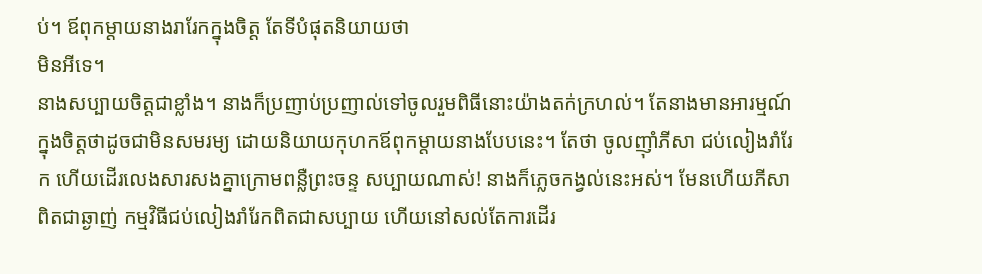ប់។ ឪពុកម្តាយនាងរារែកក្នុងចិត្ត តែទីបំផុតនិយាយថា
មិនអីទេ។
នាងសប្បាយចិត្តជាខ្លាំង។ នាងក៏ប្រញាប់ប្រញាល់ទៅចូលរួមពិធីនោះយ៉ាងតក់ក្រហល់។ តែនាងមានអារម្មណ៍ក្នុងចិត្តថាដូចជាមិនសមរម្យ ដោយនិយាយកុហកឪពុកម្តាយនាងបែបនេះ។ តែថា ចូលញ៉ាំភីសា ជប់លៀងរាំរែក ហើយដើរលេងសារសងគ្នាក្រោមពន្លឺព្រះចន្ទ សប្បាយណាស់! នាងក៏ភ្លេចកង្វល់នេះអស់។ មែនហើយភីសាពិតជាឆ្ងាញ់ កម្មវិធីជប់លៀងរាំរែកពិតជាសប្បាយ ហើយនៅសល់តែការដើរ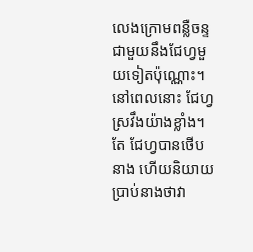លេងក្រោមពន្លឺចន្ទជាមួយនឹងជែហ្វមួយទៀតប៉ុណ្ណោះ។ នៅពេលនោះ ជែហ្វស្រវឹងយ៉ាងខ្លាំង។
តែ ជែហ្វបានថើបនាង ហើយនិយាយប្រាប់នាងថាវា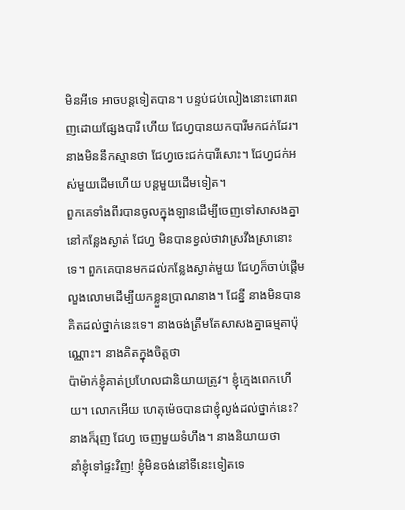មិនអីទេ អាចបន្តទៀតបាន។ បន្ទប់ជប់លៀងនោះពោរពេញដោយផ្សែងបារី ហើយ ជែហ្វបានយកបារីមកជក់ដែរ។ នាងមិននឹកស្មានថា ជែហ្វចេះជក់បារីសោះ។ ជែហ្វជក់អស់មួយដើមហើយ បន្តមួយដើមទៀត។
ពួកគេទាំងពីរបានចូលក្នុងឡានដើម្បីចេញទៅសាសងគ្នានៅកន្លែងស្ងាត់ ជែហ្វ មិនបានខ្វល់ថាវាស្រវឹងស្រានោះទេ។ ពួកគេបានមកដល់កន្លែងស្ងាត់មួយ ជែហ្វក៏ចាប់ផ្តើមលួងលោមដើម្បីយកខ្លួនប្រាណនាង។ ជែន្នី នាងមិនបានគិតដល់ថ្នាក់នេះទេ។ នាងចង់ត្រឹមតែសាសងគ្នាធម្មតាប៉ុណ្ណោះ។ នាងគិតក្នុងចិត្តថា
ប៉ាម៉ាក់ខ្ញុំគាត់ប្រហែលជានិយាយត្រូវ។ ខ្ញុំក្មេងពេកហើយ។ លោកអើយ ហេតុម៉េចបានជាខ្ញុំល្ងង់ដល់ថ្នាក់នេះ?
នាងក៏រុញ ជែហ្វ ចេញមួយទំហឹង។ នាងនិយាយថា
នាំខ្ញុំទៅផ្ទះវិញ! ខ្ញុំមិនចង់នៅទីនេះទៀតទេ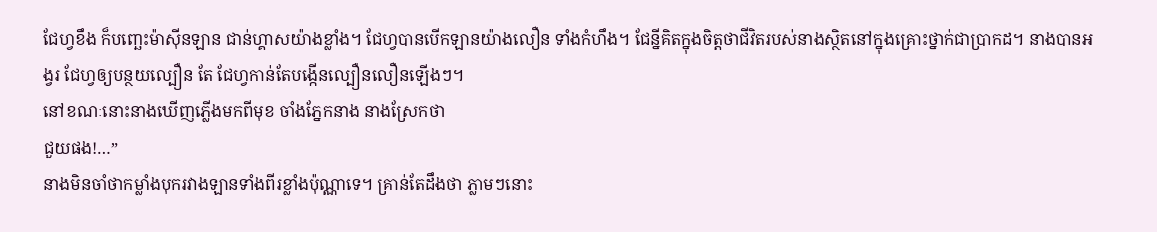ជែហ្វខឹង ក៏បញ្ឆេះម៉ាស៊ីនឡាន ជាន់ហ្គាសយ៉ាងខ្លាំង។ ជែហ្វបានបើកឡានយ៉ាងលឿន ទាំងកំហឹង។ ជែន្នីគិតក្នុងចិត្តថាជីវិតរបស់នាងស្ថិតនៅក្នុងគ្រោះថ្នាក់ជាប្រាកដ។ នាងបានអង្វរ ជែហ្វឲ្យបន្ថយល្បឿន តែ ជែហ្វកាន់តែបង្កើនល្បឿនលឿនឡើងៗ។
នៅខណៈនោះនាងឃើញភ្លើងមកពីមុខ ចាំងភ្នែកនាង នាងស្រែកថា
ជួយផង!…”
នាងមិនចាំថាកម្លាំងបុករវាងឡានទាំងពីរខ្លាំងប៉ុណ្ណាទេ។ គ្រាន់តែដឹងថា ភ្លាមៗនោះ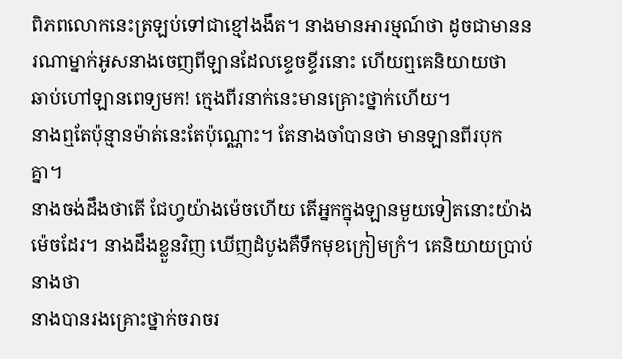ពិភពលោកនេះត្រឡប់ទៅជាខ្មៅងងឹត។ នាងមានអារម្មណ៍ថា ដូចជាមាននរណាម្នាក់អូសនាងចេញពីឡានដែលខ្ទេចខ្ទីរនោះ ហើយឮគេនិយាយថា
ឆាប់ហៅឡានពេទ្យមក! ក្មេងពីរនាក់នេះមានគ្រោះថ្នាក់ហើយ។
នាងឮតែប៉ុន្មានម៉ាត់នេះតែប៉ុណ្ណោះ។ តែនាងចាំបានថា មានឡានពីរបុកគ្នា។
នាងចង់ដឹងថាតើ ជែហ្វយ៉ាងម៉េចហើយ តើអ្នកក្នុងឡានមួយទៀតនោះយ៉ាងម៉េចដែរ។ នាងដឹងខ្លួនវិញ ឃើញដំបូងគឺទឹកមុខក្រៀមក្រំ។ គេនិយាយប្រាប់នាងថា
នាងបានរងគ្រោះថ្នាក់ចរាចរ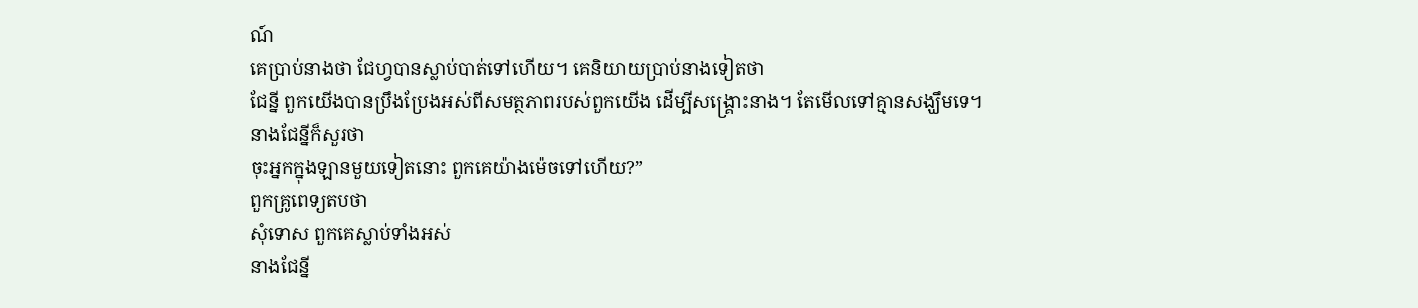ណ៍
គេប្រាប់នាងថា ជែហ្វបានស្លាប់បាត់ទៅហើយ។ គេនិយាយប្រាប់នាងទៀតថា
ជែន្នី ពួកយើងបានប្រឹងប្រែងអស់ពីសមត្ថភាពរបស់ពួកយើង ដើម្បីសង្គ្រោះនាង។ តែមើលទៅគ្មានសង្ឃឹមទេ។
នាងជែន្នីក៏សួរថា
ចុះអ្នកក្នុងឡានមួយទៀតនោះ ពួកគេយ៉ាងម៉េចទៅហើយ?”
ពួកគ្រូពេទ្យតបថា
សុំទោស ពួកគេស្លាប់ទាំងអស់
នាងជែន្នី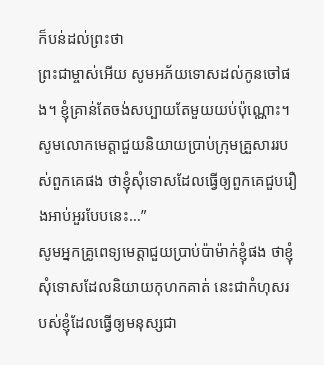ក៏បន់ដល់ព្រះថា
ព្រះជាម្ចាស់អើយ សូមអភ័យទោសដល់កូនចៅផង។ ខ្ញុំគ្រាន់តែចង់សប្បាយតែមួយយប់ប៉ុណ្ណោះ។ សូមលោកមេត្តាជួយនិយាយប្រាប់ក្រុមគ្រួសាររបស់ពួកគេផង ថាខ្ញុំសុំទោសដែលធ្វើឲ្យពួកគេជួបរឿងអាប់អួរបែបនេះ…”
សូមអ្នកគ្រូពេទ្យមេត្តាជួយប្រាប់ប៉ាម៉ាក់ខ្ញុំផង ថាខ្ញុំសុំទោសដែលនិយាយកុហកគាត់ នេះជាកំហុសរបស់ខ្ញុំដែលធ្វើឲ្យមនុស្សជា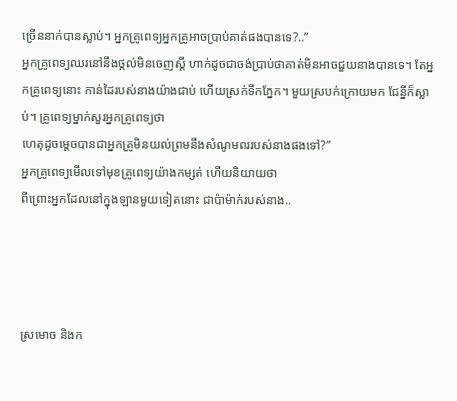ច្រើននាក់បានស្លាប់។ អ្នកគ្រូពេទ្យអ្នកគ្រូអាចប្រាប់គាត់ផងបានទេ?..”
អ្នកគ្រូពេទ្យឈរនៅនឹងថ្កល់មិនចេញស្តី ហាក់ដូចជាចង់ប្រាប់ថាគាត់មិនអាចជួយនាងបានទេ។ តែអ្នកគ្រូពេទ្យនោះ កាន់ដៃរបស់នាងយ៉ាងជាប់ ហើយស្រក់ទឹកភ្នែក។ មួយស្របក់ក្រោយមក ជែន្នីក៏ស្លាប់។ គ្រូពេទ្យម្នាក់សួរអ្នកគ្រូពេទ្យថា
ហេតុដូចម្តេចបានជាអ្នកគ្រូមិនយល់ព្រមនឹងសំណូមពររបស់នាងផងទៅ?”
អ្នកគ្រូពេទ្យមើលទៅមុខគ្រូពេទ្យយ៉ាងកម្សត់ ហើយនិយាយថា
ពីព្រោះអ្នកដែលនៅក្នុងឡានមួយទៀតនោះ ជាប៉ាម៉ាក់របស់នាង..




ស្រមោច និងក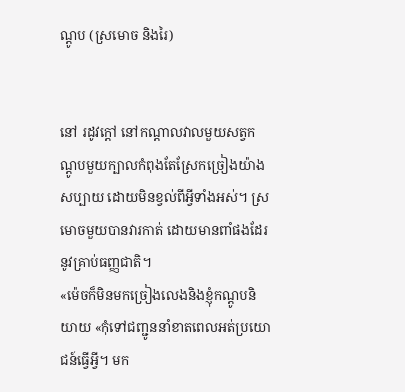ណ្តូប (ស្រមោច និងរៃ)


នៅ រដូវក្តៅ នៅកណ្តាលវាលមួយសត្វកណ្តូបមួយក្បាលកំពុងតែស្រែកច្រៀងយ៉ាង សប្បាយ ដោយមិនខ្វល់ពីអ្វីទាំងអស់។ ស្រមោចមួយបានវារកាត់ ដោយមានពាំផងដែរនូវគ្រាប់ធញ្ញជាតិ។
«ម៉េចក៏មិនមកច្រៀងលេងនិងខ្ញុំកណ្តូបនិយាយ «កុំទៅជញ្ជូននាំខាតពេលអត់ប្រយោជន៍ធ្វើអ្វី។ មក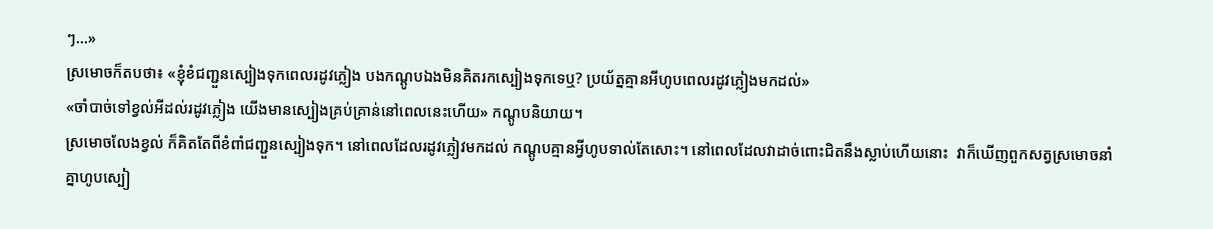ៗ…»
ស្រមោចក៏តបថា៖ «ខ្ញុំខំជញ្ជួនស្បៀងទុកពេលរដូវភ្លៀង បងកណ្តូបឯងមិនគិតរកស្បៀងទុកទេឬ? ប្រយ័ត្នគ្មានអីហូបពេលរដូវភ្លៀងមកដល់»
«ចាំបាច់ទៅខ្វល់អីដល់រដូវភ្លៀង យើងមានស្បៀងគ្រប់គ្រាន់នៅពេលនេះហើយ» កណ្តូបនិយាយ។
ស្រមោចលែងខ្វល់ ក៏គិតតែពីខំពាំជញ្ជួនស្បៀងទុក។ នៅពេលដែលរដូវភ្លៀវមកដល់ កណ្តូបគ្មានអ្វីហូបទាល់តែសោះ។ នៅពេលដែលវាដាច់ពោះជិតនឹងស្លាប់ហើយនោះ  វាក៏ឃើញពួកសត្វស្រមោចនាំគ្នាហូបស្បៀ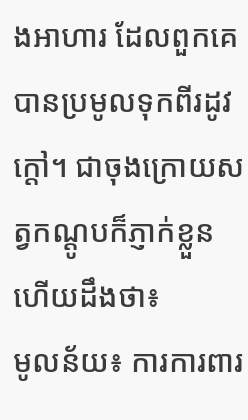ងអាហារ ដែលពួកគេបានប្រមូលទុកពីរដូវក្តៅ។ ជាចុងក្រោយសត្វកណ្តូបក៏ភ្ញាក់ខ្លួន ហើយដឹងថា៖
មូលន័យ៖ ការការពារ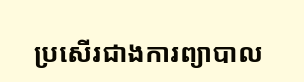ប្រសើរជាងការព្យាបាល